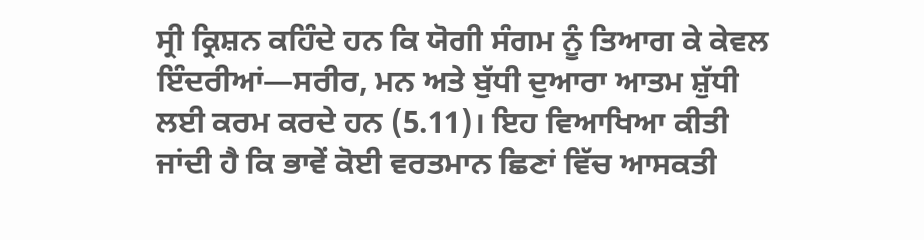ਸ੍ਰੀ ਕ੍ਰਿਸ਼ਨ ਕਹਿੰਦੇ ਹਨ ਕਿ ਯੋਗੀ ਸੰਗਮ ਨੂੰ ਤਿਆਗ ਕੇ ਕੇਵਲ ਇੰਦਰੀਆਂ—ਸਰੀਰ, ਮਨ ਅਤੇ ਬੁੱਧੀ ਦੁਆਰਾ ਆਤਮ ਸ਼ੁੱਧੀ ਲਈ ਕਰਮ ਕਰਦੇ ਹਨ (5.11)। ਇਹ ਵਿਆਖਿਆ ਕੀਤੀ ਜਾਂਦੀ ਹੈ ਕਿ ਭਾਵੇਂ ਕੋਈ ਵਰਤਮਾਨ ਛਿਣਾਂ ਵਿੱਚ ਆਸਕਤੀ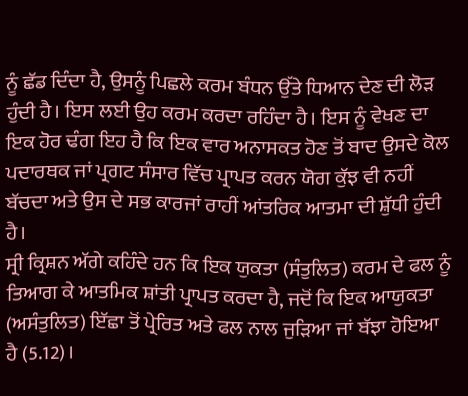ਨੂੰ ਛੱਡ ਦਿੰਦਾ ਹੈ, ਉਸਨੂੰ ਪਿਛਲੇ ਕਰਮ ਬੰਧਨ ਉੱਤੇ ਧਿਆਨ ਦੇਣ ਦੀ ਲੋੜ ਹੁੰਦੀ ਹੈ। ਇਸ ਲਈ ਉਹ ਕਰਮ ਕਰਦਾ ਰਹਿੰਦਾ ਹੈ। ਇਸ ਨੂੰ ਵੇਖਣ ਦਾ ਇਕ ਹੋਰ ਢੰਗ ਇਹ ਹੈ ਕਿ ਇਕ ਵਾਰ ਅਨਾਸਕਤ ਹੋਣ ਤੋਂ ਬਾਦ ਉਸਦੇ ਕੋਲ ਪਦਾਰਥਕ ਜਾਂ ਪ੍ਰਗਟ ਸੰਸਾਰ ਵਿੱਚ ਪ੍ਰਾਪਤ ਕਰਨ ਯੋਗ ਕੁੱਝ ਵੀ ਨਹੀਂ ਬੱਚਦਾ ਅਤੇ ਉਸ ਦੇ ਸਭ ਕਾਰਜਾਂ ਰਾਹੀਂ ਆਂਤਰਿਕ ਆਤਮਾ ਦੀ ਸ਼ੁੱਧੀ ਹੁੰਦੀ ਹੈ।
ਸ੍ਰੀ ਕ੍ਰਿਸ਼ਨ ਅੱਗੇ ਕਹਿੰਦੇ ਹਨ ਕਿ ਇਕ ਯੁਕਤਾ (ਸੰਤੁਲਿਤ) ਕਰਮ ਦੇ ਫਲ ਨੂੰ ਤਿਆਗ ਕੇ ਆਤਮਿਕ ਸ਼ਾਂਤੀ ਪ੍ਰਾਪਤ ਕਰਦਾ ਹੈ, ਜਦੋਂ ਕਿ ਇਕ ਆਯੁਕਤਾ (ਅਸੰਤੁਲਿਤ) ਇੱਛਾ ਤੋਂ ਪ੍ਰੇਰਿਤ ਅਤੇ ਫਲ ਨਾਲ ਜੁੜਿਆ ਜਾਂ ਬੱਝਾ ਹੋਇਆ ਹੈ (5.12)।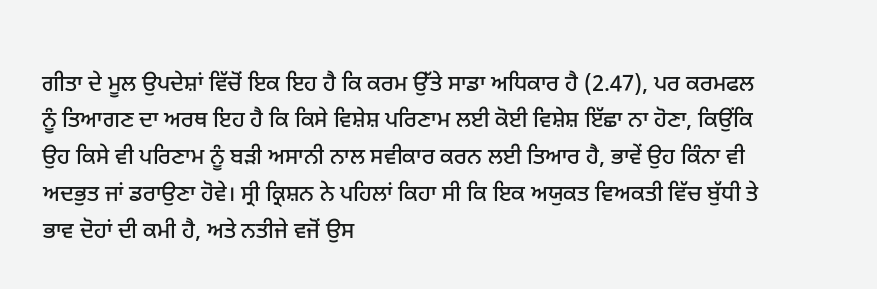ਗੀਤਾ ਦੇ ਮੂਲ ਉਪਦੇਸ਼ਾਂ ਵਿੱਚੋਂ ਇਕ ਇਹ ਹੈ ਕਿ ਕਰਮ ਉੱਤੇ ਸਾਡਾ ਅਧਿਕਾਰ ਹੈ (2.47), ਪਰ ਕਰਮਫਲ ਨੂੰ ਤਿਆਗਣ ਦਾ ਅਰਥ ਇਹ ਹੈ ਕਿ ਕਿਸੇ ਵਿਸ਼ੇਸ਼ ਪਰਿਣਾਮ ਲਈ ਕੋਈ ਵਿਸ਼ੇਸ਼ ਇੱਛਾ ਨਾ ਹੋਣਾ, ਕਿਉਂਕਿ ਉਹ ਕਿਸੇ ਵੀ ਪਰਿਣਾਮ ਨੂੰ ਬੜੀ ਅਸਾਨੀ ਨਾਲ ਸਵੀਕਾਰ ਕਰਨ ਲਈ ਤਿਆਰ ਹੈ, ਭਾਵੇਂ ਉਹ ਕਿੰਨਾ ਵੀ ਅਦਭੁਤ ਜਾਂ ਡਰਾਉਣਾ ਹੋਵੇ। ਸ੍ਰੀ ਕ੍ਰਿਸ਼ਨ ਨੇ ਪਹਿਲਾਂ ਕਿਹਾ ਸੀ ਕਿ ਇਕ ਅਯੁਕਤ ਵਿਅਕਤੀ ਵਿੱਚ ਬੁੱਧੀ ਤੇ ਭਾਵ ਦੋਹਾਂ ਦੀ ਕਮੀ ਹੈ, ਅਤੇ ਨਤੀਜੇ ਵਜੋਂ ਉਸ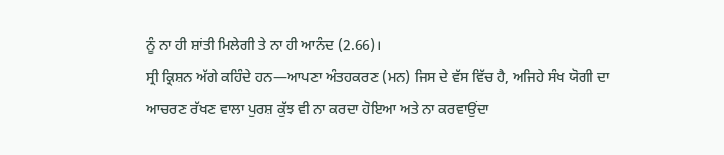ਨੂੰ ਨਾ ਹੀ ਸ਼ਾਂਤੀ ਮਿਲੇਗੀ ਤੇ ਨਾ ਹੀ ਆਨੰਦ (2.66)।
ਸ੍ਰੀ ਕ੍ਰਿਸ਼ਨ ਅੱਗੇ ਕਹਿੰਦੇ ਹਨ—ਆਪਣਾ ਅੰਤਹਕਰਣ (ਮਨ) ਜਿਸ ਦੇ ਵੱਸ ਵਿੱਚ ਹੈ, ਅਜਿਹੇ ਸੰਖ ਯੋਗੀ ਦਾ ਆਚਰਣ ਰੱਖਣ ਵਾਲਾ ਪੁਰਸ਼ ਕੁੱਝ ਵੀ ਨਾ ਕਰਦਾ ਹੋਇਆ ਅਤੇ ਨਾ ਕਰਵਾਉਂਦਾ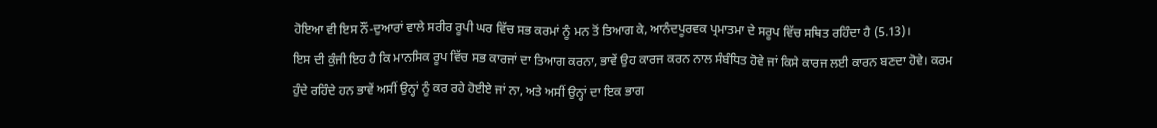ਹੋਇਆ ਵੀ ਇਸ ਨੌਂ-ਦੁਆਰਾਂ ਵਾਲੇ ਸਰੀਰ ਰੂਪੀ ਘਰ ਵਿੱਚ ਸਭ ਕਰਮਾਂ ਨੂੰ ਮਨ ਤੋਂ ਤਿਆਗ ਕੇ, ਆਨੰਦਪੂਰਵਕ ਪ੍ਰਮਾਤਮਾ ਦੇ ਸਰੂਪ ਵਿੱਚ ਸਥਿਤ ਰਹਿੰਦਾ ਹੈ (5.13)।
ਇਸ ਦੀ ਕੁੰਜੀ ਇਹ ਹੈ ਕਿ ਮਾਨਸਿਕ ਰੂਪ ਵਿੱਚ ਸਭ ਕਾਰਜਾਂ ਦਾ ਤਿਆਗ ਕਰਨਾ, ਭਾਵੇਂ ਉਹ ਕਾਰਜ ਕਰਨ ਨਾਲ ਸੰਬੰਧਿਤ ਹੋਵੇ ਜਾਂ ਕਿਸੇ ਕਾਰਜ ਲਈ ਕਾਰਨ ਬਣਦਾ ਹੋਵੇ। ਕਰਮ ਹੁੰਦੇ ਰਹਿੰਦੇ ਹਨ ਭਾਵੇਂ ਅਸੀਂ ਉਨ੍ਹਾਂ ਨੂੰ ਕਰ ਰਹੇ ਹੋਈਏ ਜਾਂ ਨਾ, ਅਤੇ ਅਸੀਂ ਉਨ੍ਹਾਂ ਦਾ ਇਕ ਭਾਗ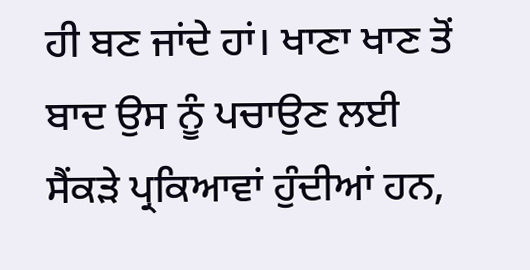ਹੀ ਬਣ ਜਾਂਦੇ ਹਾਂ। ਖਾਣਾ ਖਾਣ ਤੋਂ ਬਾਦ ਉਸ ਨੂੰ ਪਚਾਉਣ ਲਈ ਸੈਂਕੜੇ ਪ੍ਰਕਿਆਵਾਂ ਹੁੰਦੀਆਂ ਹਨ,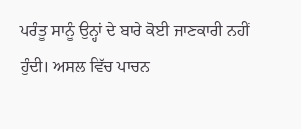ਪਰੰਤੂ ਸਾਨੂੰ ਉਨ੍ਹਾਂ ਦੇ ਬਾਰੇ ਕੋਈ ਜਾਣਕਾਰੀ ਨਹੀਂ ਹੁੰਦੀ। ਅਸਲ ਵਿੱਚ ਪਾਚਨ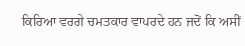ਕਿਰਿਆ ਵਰਗੇ ਚਮਤਕਾਰ ਵਾਪਰਦੇ ਹਨ ਜਦੋਂ ਕਿ ਅਸੀਂ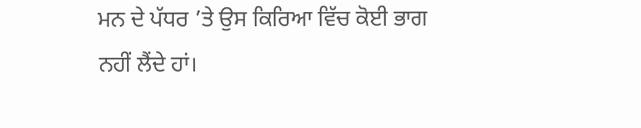ਮਨ ਦੇ ਪੱਧਰ ’ਤੇ ਉਸ ਕਿਰਿਆ ਵਿੱਚ ਕੋਈ ਭਾਗ ਨਹੀਂ ਲੈਂਦੇ ਹਾਂ।